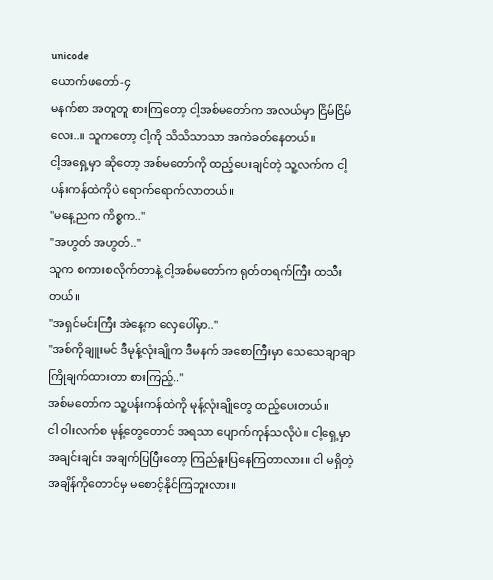unicode
ယောက်ဖတော်-၄
မနက်စာ အတူတူ စားကြတော့ ငါ့အစ်မတော်က အလယ်မှာ ငြိမ်ငြိမ်လေး..။ သူကတော့ ငါ့ကို သိသိသာသာ အကဲခတ်နေတယ်။
ငါ့အရှေ့မှာ ဆိုတော့ အစ်မတော်ကို ထည့်ပေးချင်တဲ့ သူ့လက်က ငါ့ပန်းကန်ထဲကိုပဲ ရောက်ရောက်လာတယ်။
"မနေ့ညက ကိစ္စက.."
"အဟွတ် အဟွတ်.."
သူက စကားစလိုက်တာနဲ့ ငါ့အစ်မတော်က ရုတ်တရက်ကြီး ထသီးတယ်။
"အရှင်မင်းကြီး အဲနေ့က လှေပေါ်မှာ.."
"အစ်ကိုချူးမင် ဒီမုန့်လုံးချိုက ဒီမနက် အစောကြီးမှာ သေသေချာချာ ကြိုချက်ထားတာ စားကြည့်.."
အစ်မတော်က သူ့ပန်းကန်ထဲကို မုန့်လုံးချိုတွေ ထည့်ပေးတယ်။
ငါ ဝါးလက်စ မုန့်တွေတောင် အရသာ ပျောက်ကုန်သလိုပဲ။ ငါ့ရှေ့မှာ အချင်းချင်း အချက်ပြပြီးတော့ ကြည်နူးပြနေကြတာလား။ ငါ မရှိတဲ့ အချိန်ကိုတောင်မှ မစောင့်နိုင်ကြဘူးလား။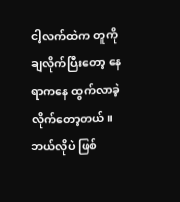ငါ့လက်ထဲက တူကို ချလိုက်ပြီးတော့ နေရာကနေ ထွက်လာခဲ့လိုက်တော့တယ်။
ဘယ်လိုပဲ ဖြစ်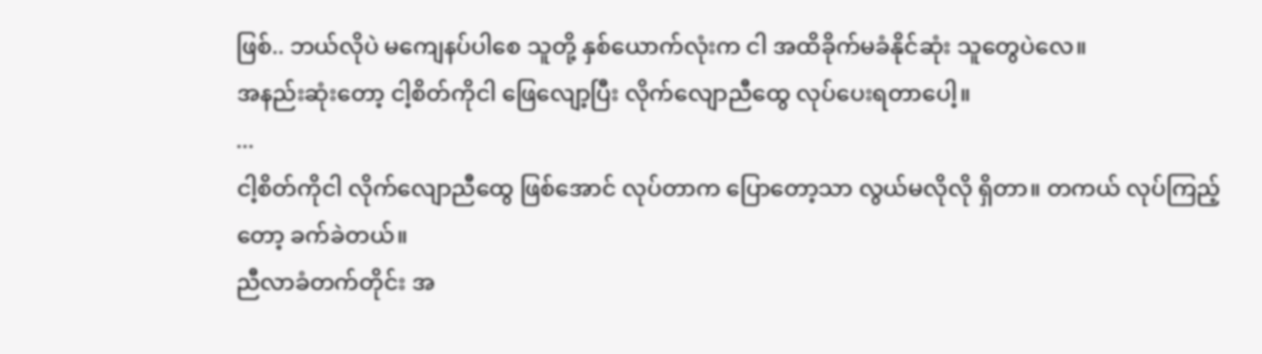ဖြစ်.. ဘယ်လိုပဲ မကျေနပ်ပါစေ သူတို့ နှစ်ယောက်လုံးက ငါ အထိခိုက်မခံနိုင်ဆုံး သူတွေပဲလေ။
အနည်းဆုံးတော့ ငါ့စိတ်ကိုငါ ဖြေလျော့ပြီး လိုက်လျောညီထွေ လုပ်ပေးရတာပေါ့။
...
ငါ့စိတ်ကိုငါ လိုက်လျောညီထွေ ဖြစ်အောင် လုပ်တာက ပြောတော့သာ လွယ်မလိုလို ရှိတာ။ တကယ် လုပ်ကြည့်တော့ ခက်ခဲတယ်။
ညီလာခံတက်တိုင်း အ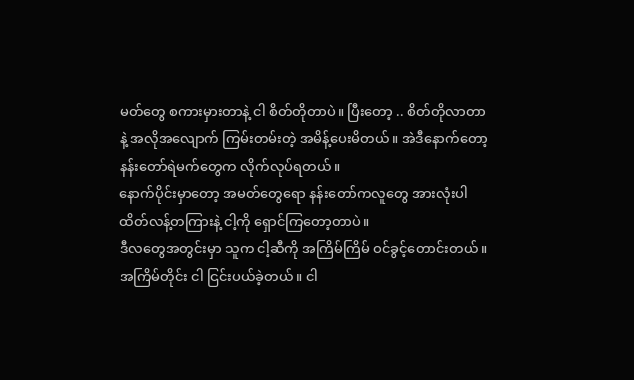မတ်တွေ စကားမှားတာနဲ့ ငါ စိတ်တိုတာပဲ။ ပြီးတော့ .. စိတ်တိုလာတာနဲ့ အလိုအလျောက် ကြမ်းတမ်းတဲ့ အမိန့်ပေးမိတယ်။ အဲဒီနောက်တော့ နန်းတော်ရဲမက်တွေက လိုက်လုပ်ရတယ်။
နောက်ပိုင်းမှာတော့ အမတ်တွေရော နန်းတော်ကလူတွေ အားလုံးပါ ထိတ်လန့်တကြားနဲ့ ငါ့ကို ရှောင်ကြတော့တာပဲ။
ဒီလတွေအတွင်းမှာ သူက ငါ့ဆီကို အကြိမ်ကြိမ် ဝင်ခွင့်တောင်းတယ်။ အကြိမ်တိုင်း ငါ ငြင်းပယ်ခဲ့တယ်။ ငါ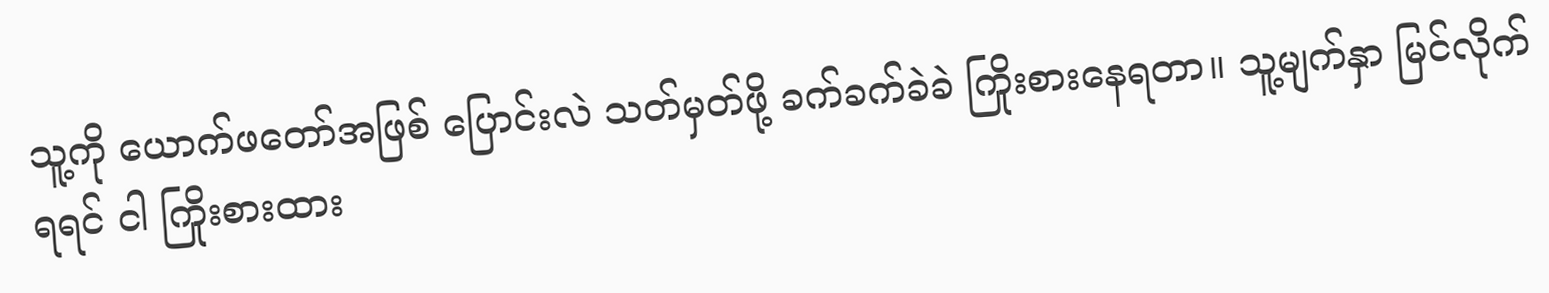သူ့ကို ယောက်ဖတော်အဖြစ် ပြောင်းလဲ သတ်မှတ်ဖို့ ခက်ခက်ခဲခဲ ကြိုးစားနေရတာ။ သူ့မျက်နှာ မြင်လိုက်ရရင် ငါ ကြိုးစားထား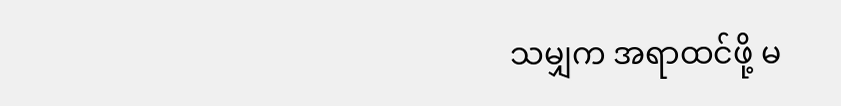သမျှက အရာထင်ဖို့ မ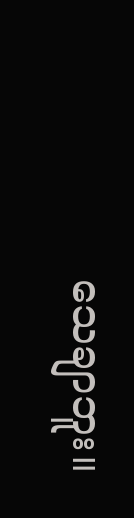သေချာဘူး။